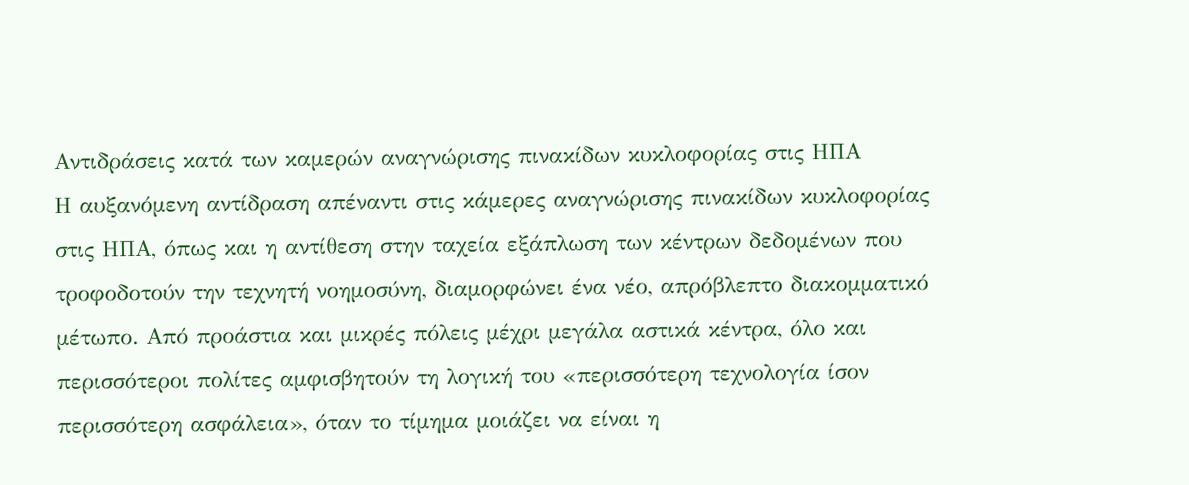Aντιδράσεις κατά των καμερών αναγνώρισης πινακίδων κυκλοφορίας στις ΗΠΑ
Η αυξανόμενη αντίδραση απέναντι στις κάμερες αναγνώρισης πινακίδων κυκλοφορίας στις ΗΠΑ, όπως και η αντίθεση στην ταχεία εξάπλωση των κέντρων δεδομένων που τροφοδοτούν την τεχνητή νοημοσύνη, διαμορφώνει ένα νέο, απρόβλεπτο διακομματικό μέτωπο. Από προάστια και μικρές πόλεις μέχρι μεγάλα αστικά κέντρα, όλο και περισσότεροι πολίτες αμφισβητούν τη λογική του «περισσότερη τεχνολογία ίσον περισσότερη ασφάλεια», όταν το τίμημα μοιάζει να είναι η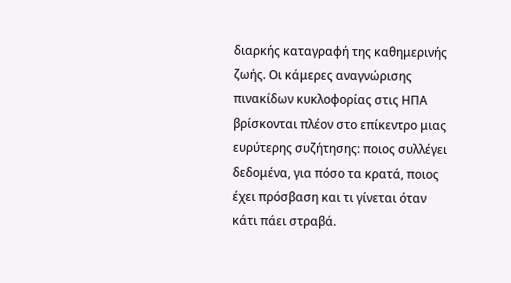διαρκής καταγραφή της καθημερινής ζωής. Οι κάμερες αναγνώρισης πινακίδων κυκλοφορίας στις ΗΠΑ βρίσκονται πλέον στο επίκεντρο μιας ευρύτερης συζήτησης: ποιος συλλέγει δεδομένα, για πόσο τα κρατά, ποιος έχει πρόσβαση και τι γίνεται όταν κάτι πάει στραβά.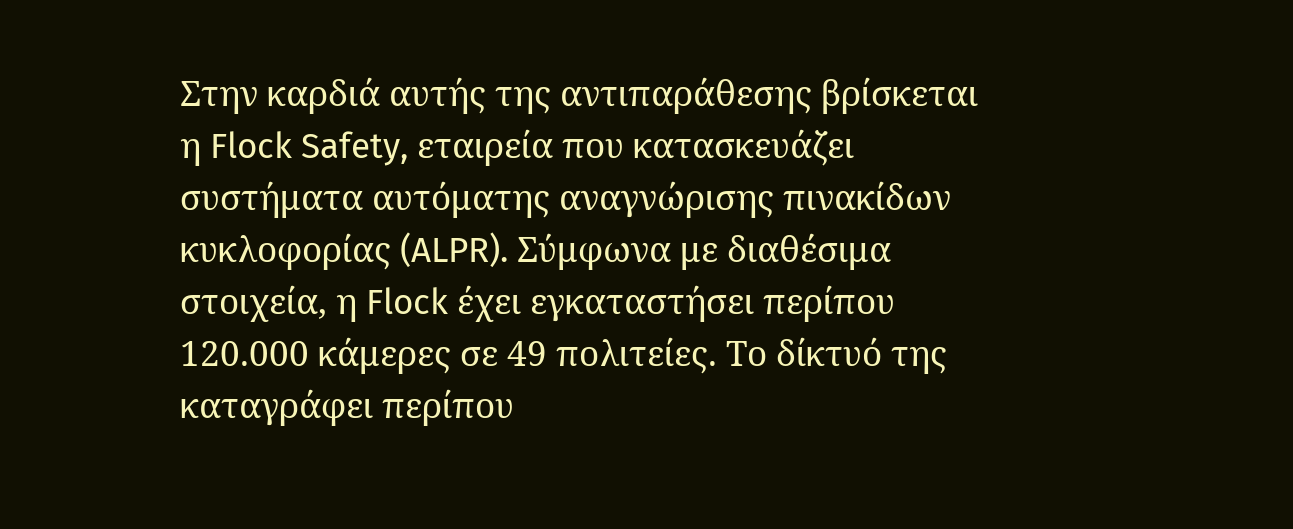Στην καρδιά αυτής της αντιπαράθεσης βρίσκεται η Flock Safety, εταιρεία που κατασκευάζει συστήματα αυτόματης αναγνώρισης πινακίδων κυκλοφορίας (ALPR). Σύμφωνα με διαθέσιμα στοιχεία, η Flock έχει εγκαταστήσει περίπου 120.000 κάμερες σε 49 πολιτείες. Το δίκτυό της καταγράφει περίπου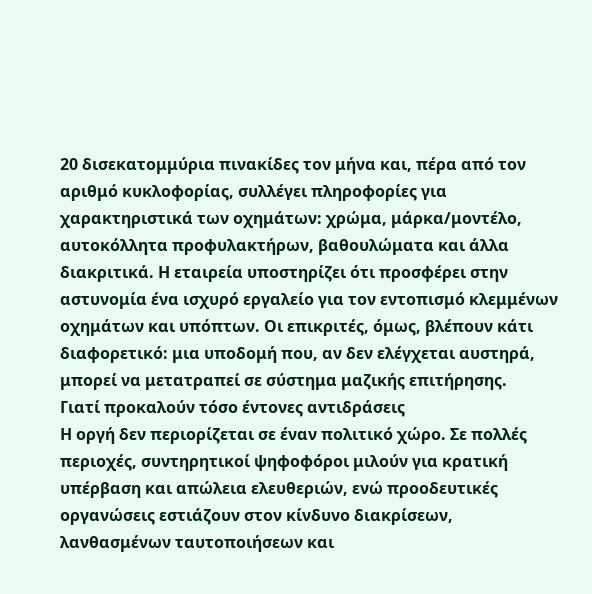20 δισεκατομμύρια πινακίδες τον μήνα και, πέρα από τον αριθμό κυκλοφορίας, συλλέγει πληροφορίες για χαρακτηριστικά των οχημάτων: χρώμα, μάρκα/μοντέλο, αυτοκόλλητα προφυλακτήρων, βαθουλώματα και άλλα διακριτικά. Η εταιρεία υποστηρίζει ότι προσφέρει στην αστυνομία ένα ισχυρό εργαλείο για τον εντοπισμό κλεμμένων οχημάτων και υπόπτων. Οι επικριτές, όμως, βλέπουν κάτι διαφορετικό: μια υποδομή που, αν δεν ελέγχεται αυστηρά, μπορεί να μετατραπεί σε σύστημα μαζικής επιτήρησης.
Γιατί προκαλούν τόσο έντονες αντιδράσεις
Η οργή δεν περιορίζεται σε έναν πολιτικό χώρο. Σε πολλές περιοχές, συντηρητικοί ψηφοφόροι μιλούν για κρατική υπέρβαση και απώλεια ελευθεριών, ενώ προοδευτικές οργανώσεις εστιάζουν στον κίνδυνο διακρίσεων, λανθασμένων ταυτοποιήσεων και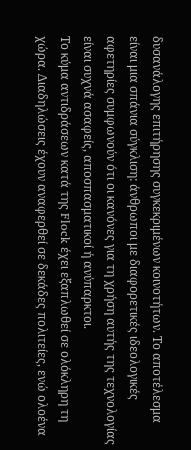δυσανάλογης επιτήρησης συγκεκριμένων κοινοτήτων. Το αποτέλεσμα είναι μια σπάνια σύγκλιση: άνθρωποι με διαφορετικές ιδεολογικές αφετηρίες συμφωνούν ότι οι κανόνες για τη χρήση αυτής της τεχνολογίας είναι συχνά ασαφείς, αποσπασματικοί ή ανύπαρκτοι.
Το κύμα αντιδράσεων κατά της Flock έχει εξαπλωθεί σε ολόκληρη τη χώρα. Διαδηλώσεις έχουν αναφερθεί σε δεκάδες πολιτείες, ενώ ολοένα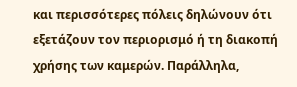και περισσότερες πόλεις δηλώνουν ότι εξετάζουν τον περιορισμό ή τη διακοπή χρήσης των καμερών. Παράλληλα,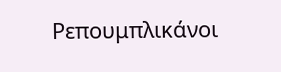Ρεπουμπλικάνοι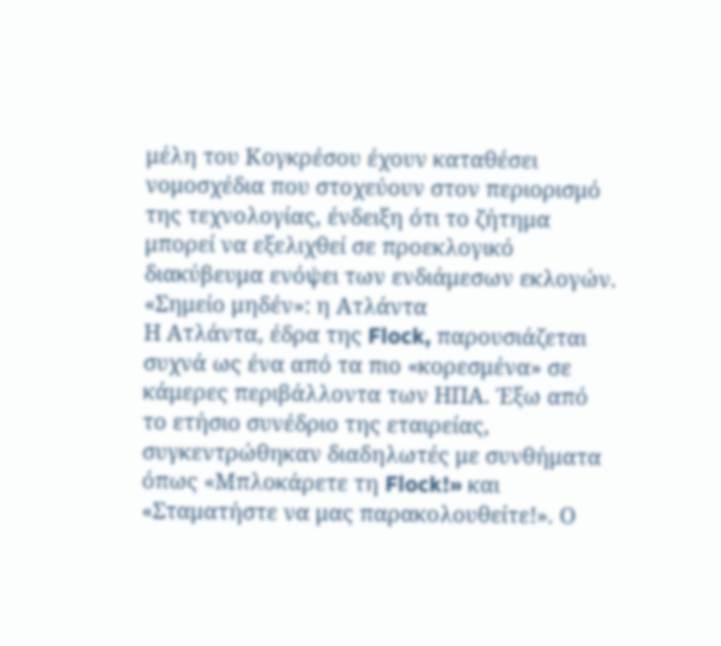μέλη του Κογκρέσου έχουν καταθέσει νομοσχέδια που στοχεύουν στον περιορισμό της τεχνολογίας, ένδειξη ότι το ζήτημα μπορεί να εξελιχθεί σε προεκλογικό διακύβευμα ενόψει των ενδιάμεσων εκλογών.
«Σημείο μηδέν»: η Ατλάντα
Η Ατλάντα, έδρα της Flock, παρουσιάζεται συχνά ως ένα από τα πιο «κορεσμένα» σε κάμερες περιβάλλοντα των ΗΠΑ. Έξω από το ετήσιο συνέδριο της εταιρείας, συγκεντρώθηκαν διαδηλωτές με συνθήματα όπως «Μπλοκάρετε τη Flock!» και «Σταματήστε να μας παρακολουθείτε!». Ο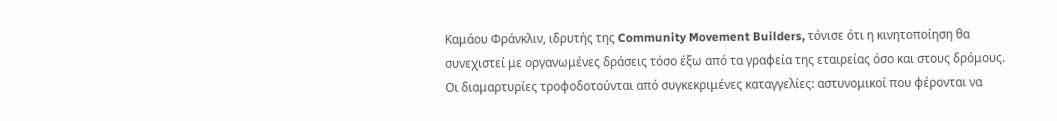Καμάου Φράνκλιν, ιδρυτής της Community Movement Builders, τόνισε ότι η κινητοποίηση θα συνεχιστεί με οργανωμένες δράσεις τόσο έξω από τα γραφεία της εταιρείας όσο και στους δρόμους.
Οι διαμαρτυρίες τροφοδοτούνται από συγκεκριμένες καταγγελίες: αστυνομικοί που φέρονται να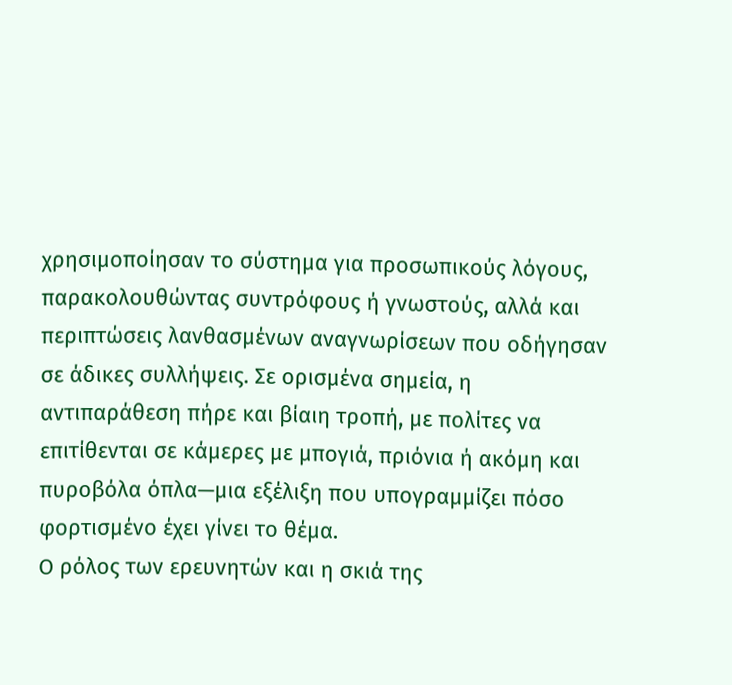χρησιμοποίησαν το σύστημα για προσωπικούς λόγους, παρακολουθώντας συντρόφους ή γνωστούς, αλλά και περιπτώσεις λανθασμένων αναγνωρίσεων που οδήγησαν σε άδικες συλλήψεις. Σε ορισμένα σημεία, η αντιπαράθεση πήρε και βίαιη τροπή, με πολίτες να επιτίθενται σε κάμερες με μπογιά, πριόνια ή ακόμη και πυροβόλα όπλα—μια εξέλιξη που υπογραμμίζει πόσο φορτισμένο έχει γίνει το θέμα.
Ο ρόλος των ερευνητών και η σκιά της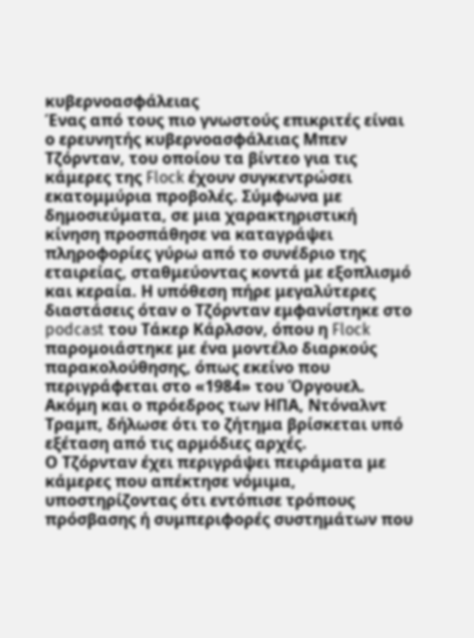κυβερνοασφάλειας
Ένας από τους πιο γνωστούς επικριτές είναι ο ερευνητής κυβερνοασφάλειας Μπεν Τζόρνταν, του οποίου τα βίντεο για τις κάμερες της Flock έχουν συγκεντρώσει εκατομμύρια προβολές. Σύμφωνα με δημοσιεύματα, σε μια χαρακτηριστική κίνηση προσπάθησε να καταγράψει πληροφορίες γύρω από το συνέδριο της εταιρείας, σταθμεύοντας κοντά με εξοπλισμό και κεραία. Η υπόθεση πήρε μεγαλύτερες διαστάσεις όταν ο Τζόρνταν εμφανίστηκε στο podcast του Τάκερ Κάρλσον, όπου η Flock παρομοιάστηκε με ένα μοντέλο διαρκούς παρακολούθησης, όπως εκείνο που περιγράφεται στο «1984» του Όργουελ. Ακόμη και ο πρόεδρος των ΗΠΑ, Ντόναλντ Τραμπ, δήλωσε ότι το ζήτημα βρίσκεται υπό εξέταση από τις αρμόδιες αρχές.
Ο Τζόρνταν έχει περιγράψει πειράματα με κάμερες που απέκτησε νόμιμα, υποστηρίζοντας ότι εντόπισε τρόπους πρόσβασης ή συμπεριφορές συστημάτων που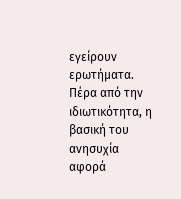εγείρουν ερωτήματα. Πέρα από την ιδιωτικότητα, η βασική του ανησυχία αφορά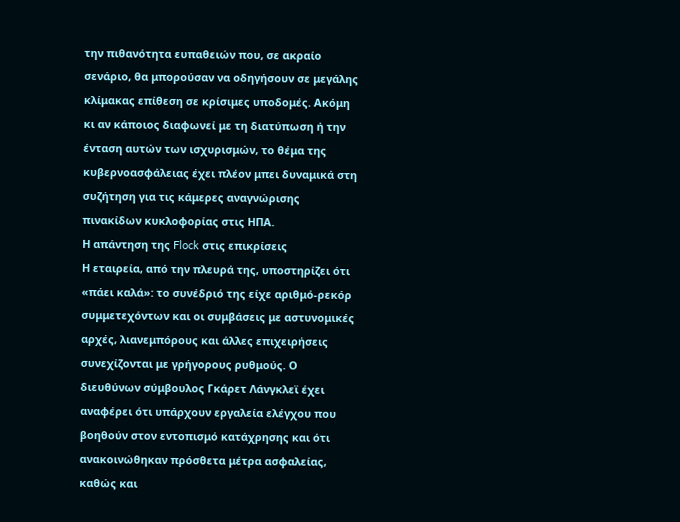την πιθανότητα ευπαθειών που, σε ακραίο σενάριο, θα μπορούσαν να οδηγήσουν σε μεγάλης κλίμακας επίθεση σε κρίσιμες υποδομές. Ακόμη κι αν κάποιος διαφωνεί με τη διατύπωση ή την ένταση αυτών των ισχυρισμών, το θέμα της κυβερνοασφάλειας έχει πλέον μπει δυναμικά στη συζήτηση για τις κάμερες αναγνώρισης πινακίδων κυκλοφορίας στις ΗΠΑ.
Η απάντηση της Flock στις επικρίσεις
Η εταιρεία, από την πλευρά της, υποστηρίζει ότι «πάει καλά»: το συνέδριό της είχε αριθμό-ρεκόρ συμμετεχόντων και οι συμβάσεις με αστυνομικές αρχές, λιανεμπόρους και άλλες επιχειρήσεις συνεχίζονται με γρήγορους ρυθμούς. Ο διευθύνων σύμβουλος Γκάρετ Λάνγκλεϊ έχει αναφέρει ότι υπάρχουν εργαλεία ελέγχου που βοηθούν στον εντοπισμό κατάχρησης και ότι ανακοινώθηκαν πρόσθετα μέτρα ασφαλείας, καθώς και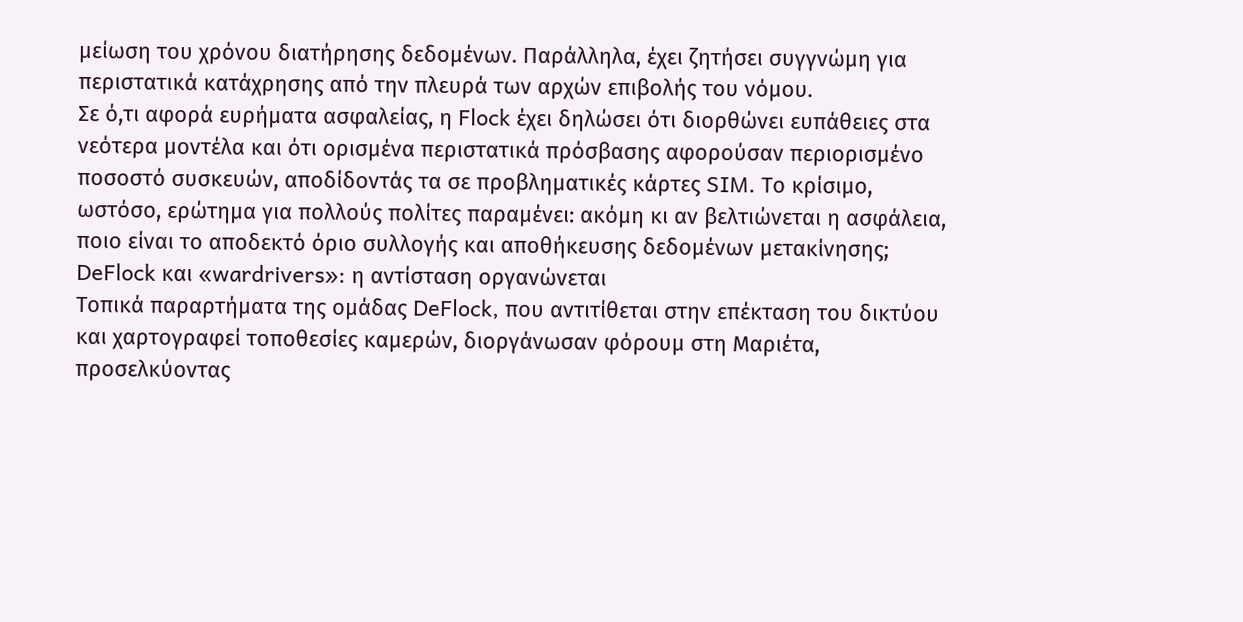μείωση του χρόνου διατήρησης δεδομένων. Παράλληλα, έχει ζητήσει συγγνώμη για περιστατικά κατάχρησης από την πλευρά των αρχών επιβολής του νόμου.
Σε ό,τι αφορά ευρήματα ασφαλείας, η Flock έχει δηλώσει ότι διορθώνει ευπάθειες στα νεότερα μοντέλα και ότι ορισμένα περιστατικά πρόσβασης αφορούσαν περιορισμένο ποσοστό συσκευών, αποδίδοντάς τα σε προβληματικές κάρτες SIM. Το κρίσιμο, ωστόσο, ερώτημα για πολλούς πολίτες παραμένει: ακόμη κι αν βελτιώνεται η ασφάλεια, ποιο είναι το αποδεκτό όριο συλλογής και αποθήκευσης δεδομένων μετακίνησης;
DeFlock και «wardrivers»: η αντίσταση οργανώνεται
Τοπικά παραρτήματα της ομάδας DeFlock, που αντιτίθεται στην επέκταση του δικτύου και χαρτογραφεί τοποθεσίες καμερών, διοργάνωσαν φόρουμ στη Μαριέτα, προσελκύοντας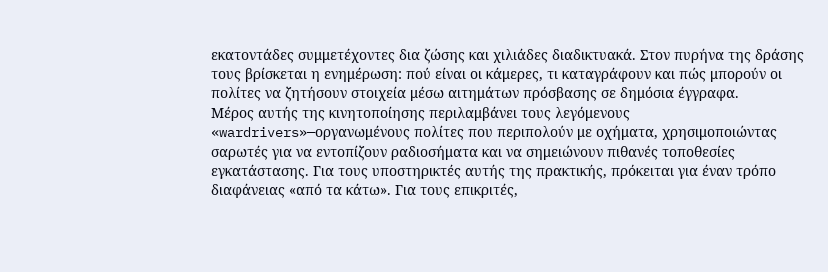εκατοντάδες συμμετέχοντες δια ζώσης και χιλιάδες διαδικτυακά. Στον πυρήνα της δράσης τους βρίσκεται η ενημέρωση: πού είναι οι κάμερες, τι καταγράφουν και πώς μπορούν οι πολίτες να ζητήσουν στοιχεία μέσω αιτημάτων πρόσβασης σε δημόσια έγγραφα.
Μέρος αυτής της κινητοποίησης περιλαμβάνει τους λεγόμενους «wardrivers»—οργανωμένους πολίτες που περιπολούν με οχήματα, χρησιμοποιώντας σαρωτές για να εντοπίζουν ραδιοσήματα και να σημειώνουν πιθανές τοποθεσίες εγκατάστασης. Για τους υποστηρικτές αυτής της πρακτικής, πρόκειται για έναν τρόπο διαφάνειας «από τα κάτω». Για τους επικριτές,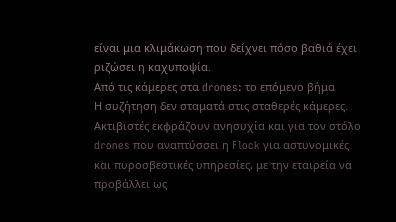είναι μια κλιμάκωση που δείχνει πόσο βαθιά έχει ριζώσει η καχυποψία.
Από τις κάμερες στα drones: το επόμενο βήμα
Η συζήτηση δεν σταματά στις σταθερές κάμερες. Ακτιβιστές εκφράζουν ανησυχία και για τον στόλο drones που αναπτύσσει η Flock για αστυνομικές και πυροσβεστικές υπηρεσίες, με την εταιρεία να προβάλλει ως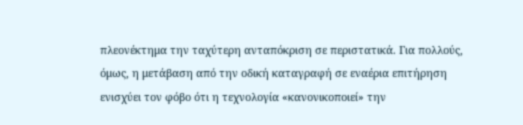πλεονέκτημα την ταχύτερη ανταπόκριση σε περιστατικά. Για πολλούς, όμως, η μετάβαση από την οδική καταγραφή σε εναέρια επιτήρηση ενισχύει τον φόβο ότι η τεχνολογία «κανονικοποιεί» την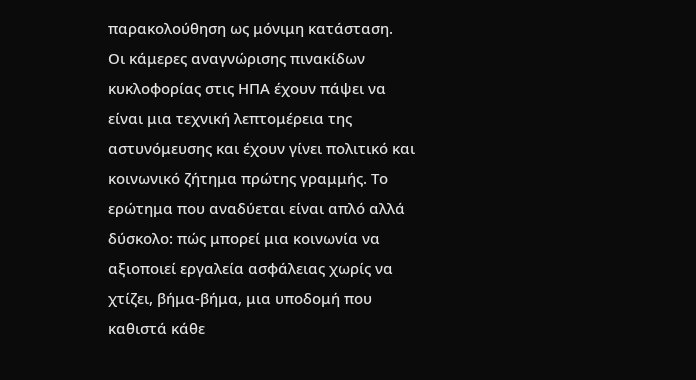παρακολούθηση ως μόνιμη κατάσταση.
Οι κάμερες αναγνώρισης πινακίδων κυκλοφορίας στις ΗΠΑ έχουν πάψει να είναι μια τεχνική λεπτομέρεια της αστυνόμευσης και έχουν γίνει πολιτικό και κοινωνικό ζήτημα πρώτης γραμμής. Το ερώτημα που αναδύεται είναι απλό αλλά δύσκολο: πώς μπορεί μια κοινωνία να αξιοποιεί εργαλεία ασφάλειας χωρίς να χτίζει, βήμα-βήμα, μια υποδομή που καθιστά κάθε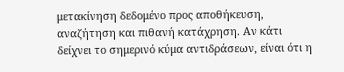μετακίνηση δεδομένο προς αποθήκευση, αναζήτηση και πιθανή κατάχρηση. Αν κάτι δείχνει το σημερινό κύμα αντιδράσεων, είναι ότι η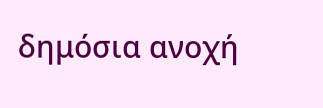δημόσια ανοχή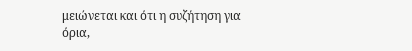μειώνεται και ότι η συζήτηση για όρια,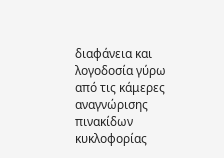διαφάνεια και λογοδοσία γύρω από τις κάμερες αναγνώρισης πινακίδων κυκλοφορίας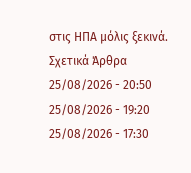στις ΗΠΑ μόλις ξεκινά.
Σχετικά Άρθρα
25/08/2026 - 20:50
25/08/2026 - 19:20
25/08/2026 - 17:30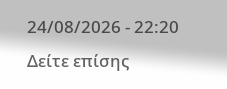24/08/2026 - 22:20
Δείτε επίσης